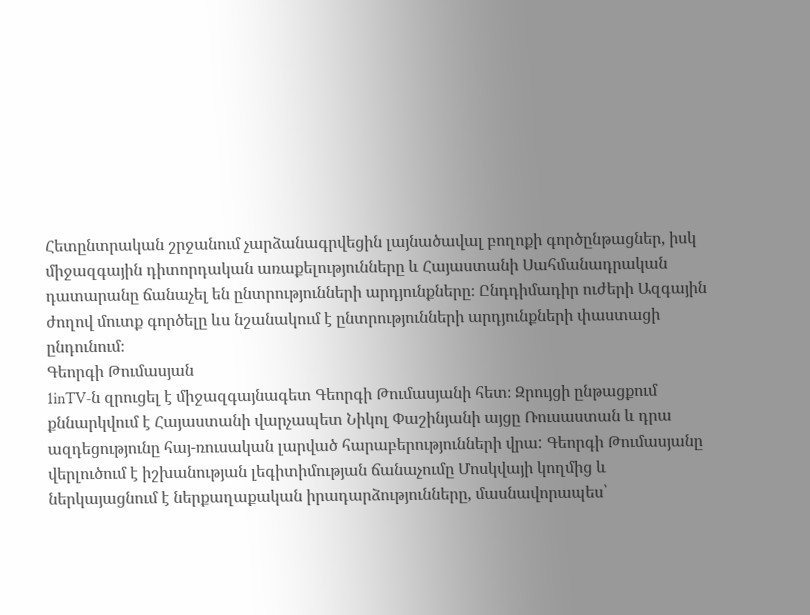Հետընտրական շրջանում չարձանագրվեցին լայնածավալ բողոքի գործընթացներ, իսկ միջազգային դիտորդական առաքելությունները և Հայաստանի Սահմանադրական դատարանը ճանաչել են ընտրությունների արդյունքները։ Ընդդիմադիր ուժերի Ազգային ժողով մուտք գործելը ևս նշանակում է ընտրությունների արդյունքների փաստացի ընդունում։
Գեորգի Թումասյան
1inTV‑ն զրուցել է միջազգայնագետ Գեորգի Թումասյանի հետ։ Զրույցի ընթացքում քննարկվում է Հայաստանի վարչապետ Նիկոլ Փաշինյանի այցը Ռուսաստան և դրա ազդեցությունը հայ-ռուսական լարված հարաբերությունների վրա: Գեորգի Թումասյանը վերլուծում է իշխանության լեգիտիմության ճանաչումը Մոսկվայի կողմից և ներկայացնում է ներքաղաքական իրադարձությունները, մասնավորապես՝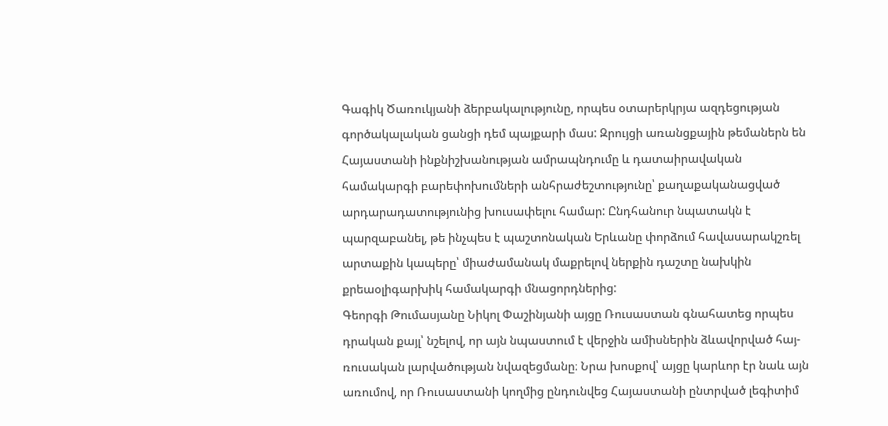Գագիկ Ծառուկյանի ձերբակալությունը, որպես օտարերկրյա ազդեցության գործակալական ցանցի դեմ պայքարի մաս: Զրույցի առանցքային թեմաներն են Հայաստանի ինքնիշխանության ամրապնդումը և դատաիրավական համակարգի բարեփոխումների անհրաժեշտությունը՝ քաղաքականացված արդարադատությունից խուսափելու համար: Ընդհանուր նպատակն է պարզաբանել, թե ինչպես է պաշտոնական Երևանը փորձում հավասարակշռել արտաքին կապերը՝ միաժամանակ մաքրելով ներքին դաշտը նախկին քրեաօլիգարխիկ համակարգի մնացորդներից:
Գեորգի Թումասյանը Նիկոլ Փաշինյանի այցը Ռուսաստան գնահատեց որպես դրական քայլ՝ նշելով, որ այն նպաստում է վերջին ամիսներին ձևավորված հայ-ռուսական լարվածության նվազեցմանը։ Նրա խոսքով՝ այցը կարևոր էր նաև այն առումով, որ Ռուսաստանի կողմից ընդունվեց Հայաստանի ընտրված լեգիտիմ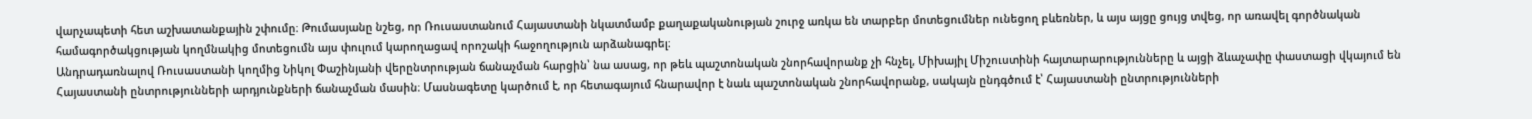վարչապետի հետ աշխատանքային շփումը։ Թումասյանը նշեց, որ Ռուսաստանում Հայաստանի նկատմամբ քաղաքականության շուրջ առկա են տարբեր մոտեցումներ ունեցող բևեռներ, և այս այցը ցույց տվեց, որ առավել գործնական համագործակցության կողմնակից մոտեցումն այս փուլում կարողացավ որոշակի հաջողություն արձանագրել։
Անդրադառնալով Ռուսաստանի կողմից Նիկոլ Փաշինյանի վերընտրության ճանաչման հարցին՝ նա ասաց, որ թեև պաշտոնական շնորհավորանք չի հնչել, Միխայիլ Միշուստինի հայտարարությունները և այցի ձևաչափը փաստացի վկայում են Հայաստանի ընտրությունների արդյունքների ճանաչման մասին։ Մասնագետը կարծում է, որ հետագայում հնարավոր է նաև պաշտոնական շնորհավորանք, սակայն ընդգծում է՝ Հայաստանի ընտրությունների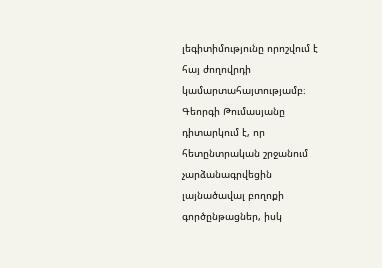լեգիտիմությունը որոշվում է հայ ժողովրդի կամարտահայտությամբ։
Գեորգի Թումասյանը դիտարկում է, որ հետընտրական շրջանում չարձանագրվեցին լայնածավալ բողոքի գործընթացներ, իսկ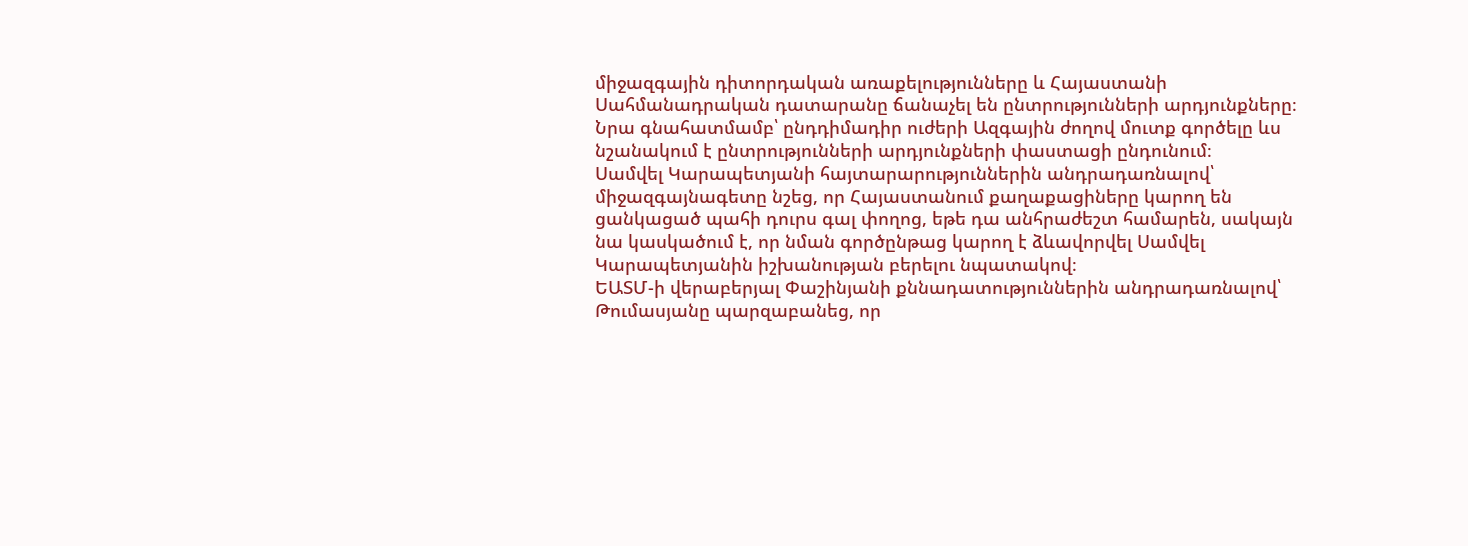միջազգային դիտորդական առաքելությունները և Հայաստանի Սահմանադրական դատարանը ճանաչել են ընտրությունների արդյունքները։ Նրա գնահատմամբ՝ ընդդիմադիր ուժերի Ազգային ժողով մուտք գործելը ևս նշանակում է ընտրությունների արդյունքների փաստացի ընդունում։
Սամվել Կարապետյանի հայտարարություններին անդրադառնալով՝ միջազգայնագետը նշեց, որ Հայաստանում քաղաքացիները կարող են ցանկացած պահի դուրս գալ փողոց, եթե դա անհրաժեշտ համարեն, սակայն նա կասկածում է, որ նման գործընթաց կարող է ձևավորվել Սամվել Կարապետյանին իշխանության բերելու նպատակով։
ԵԱՏՄ‑ի վերաբերյալ Փաշինյանի քննադատություններին անդրադառնալով՝ Թումասյանը պարզաբանեց, որ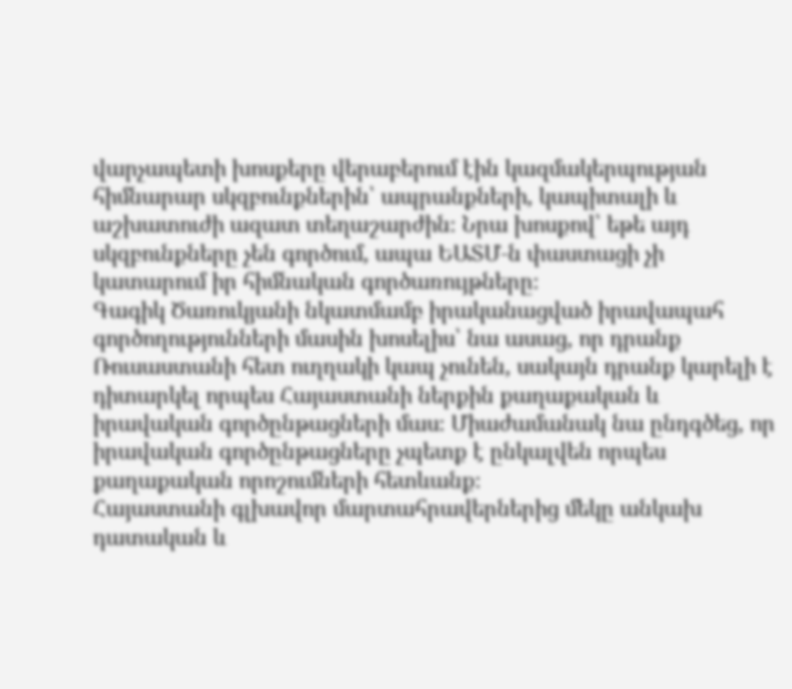վարչապետի խոսքերը վերաբերում էին կազմակերպության հիմնարար սկզբունքներին՝ ապրանքների, կապիտալի և աշխատուժի ազատ տեղաշարժին։ Նրա խոսքով՝ եթե այդ սկզբունքները չեն գործում, ապա ԵԱՏՄ‑ն փաստացի չի կատարում իր հիմնական գործառույթները։
Գագիկ Ծառուկյանի նկատմամբ իրականացված իրավապահ գործողությունների մասին խոսելիս՝ նա ասաց, որ դրանք Ռուսաստանի հետ ուղղակի կապ չունեն, սակայն դրանք կարելի է դիտարկել որպես Հայաստանի ներքին քաղաքական և իրավական գործընթացների մաս։ Միաժամանակ նա ընդգծեց, որ իրավական գործընթացները չպետք է ընկալվեն որպես քաղաքական որոշումների հետևանք։
Հայաստանի գլխավոր մարտահրավերներից մեկը անկախ դատական և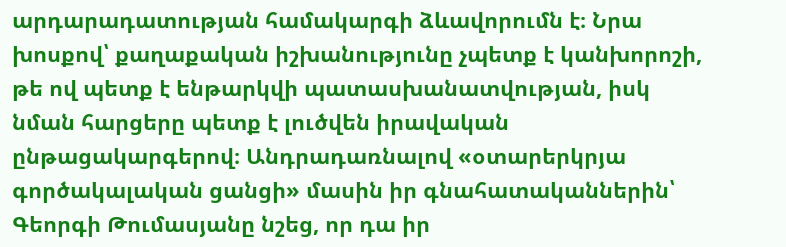արդարադատության համակարգի ձևավորումն է։ Նրա խոսքով՝ քաղաքական իշխանությունը չպետք է կանխորոշի, թե ով պետք է ենթարկվի պատասխանատվության, իսկ նման հարցերը պետք է լուծվեն իրավական ընթացակարգերով։ Անդրադառնալով «օտարերկրյա գործակալական ցանցի» մասին իր գնահատականներին՝ Գեորգի Թումասյանը նշեց, որ դա իր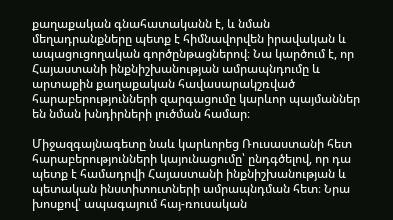քաղաքական գնահատականն է, և նման մեղադրանքները պետք է հիմնավորվեն իրավական և ապացուցողական գործընթացներով։ Նա կարծում է, որ Հայաստանի ինքնիշխանության ամրապնդումը և արտաքին քաղաքական հավասարակշռված հարաբերությունների զարգացումը կարևոր պայմաններ են նման խնդիրների լուծման համար։

Միջազգայնագետը նաև կարևորեց Ռուսաստանի հետ հարաբերությունների կայունացումը՝ ընդգծելով, որ դա պետք է համադրվի Հայաստանի ինքնիշխանության և պետական ինստիտուտների ամրապնդման հետ։ Նրա խոսքով՝ ապագայում հայ-ռուսական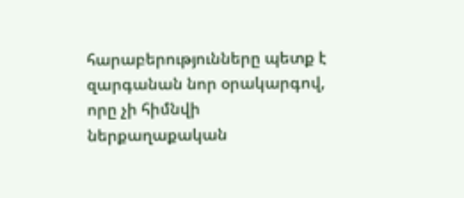հարաբերությունները պետք է զարգանան նոր օրակարգով, որը չի հիմնվի ներքաղաքական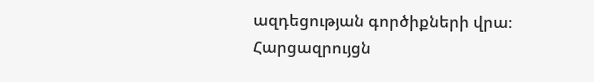ազդեցության գործիքների վրա։
Հարցազրույցն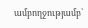ամբողջությամբ՝